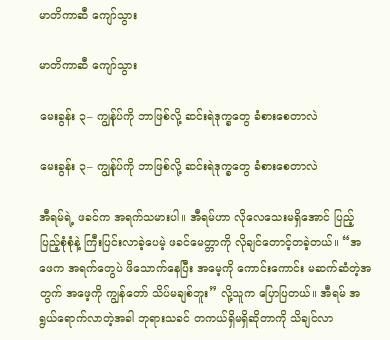မာတိကာဆီ ကျော်သွား

မာတိကာဆီ ကျော်သွား

မေးခွန်း ၃– ကျွန်ုပ်ကို ဘာဖြစ်လို့ ဆင်းရဲဒုက္ခတွေ ခံစားစေတာလဲ

မေးခွန်း ၃– ကျွန်ုပ်ကို ဘာဖြစ်လို့ ဆင်းရဲဒုက္ခတွေ ခံစားစေတာလဲ

အီရမ်ရဲ့ ဖခင်က အရက်သမားပါ။ အီရမ်ဟာ လိုလေသေးမရှိအောင် ပြည့်ပြည့်စုံစုံနဲ့ ကြီးပြင်းလာခဲ့ပေမဲ့ ဖခင်မေတ္တာကို လိုချင်တောင့်တခဲ့တယ်။ “အဖေက အရက်တွေပဲ ဖိသောက်နေပြီး အမေ့ကို ကောင်းကောင်း မဆက်ဆံတဲ့အတွက် အဖေ့ကို ကျွန်တော် သိပ်မချစ်ဘူး” လို့သူက ပြောပြတယ်။ အီရမ် အရွယ်ရောက်လာတဲ့အခါ ဘုရားသခင် တကယ်ရှိမရှိဆိုတာကို သိချင်လာ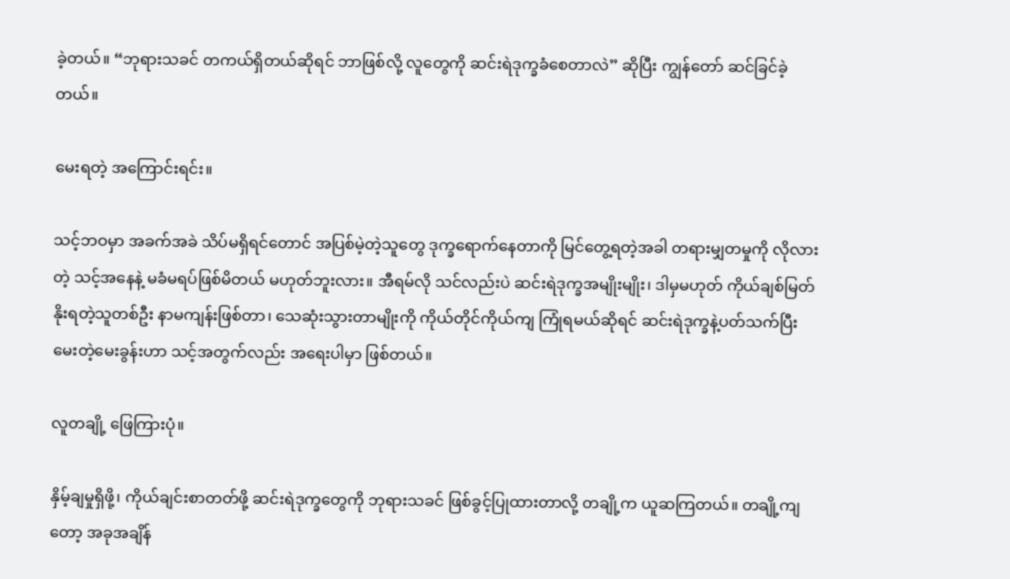ခဲ့တယ်။ “ဘုရားသခင် တကယ်ရှိတယ်ဆိုရင် ဘာဖြစ်လို့ လူတွေကို ဆင်းရဲဒုက္ခခံစေတာလဲ” ဆိုပြီး ကျွန်တော် ဆင်ခြင်ခဲ့တယ်။

မေးရတဲ့ အကြောင်းရင်း။

သင့်ဘဝမှာ အခက်အခဲ သိပ်မရှိရင်တောင် အပြစ်မဲ့တဲ့သူတွေ ဒုက္ခရောက်နေတာကို မြင်တွေ့ရတဲ့အခါ တရားမျှတမှုကို လိုလားတဲ့ သင့်အနေနဲ့ မခံမရပ်ဖြစ်မိတယ် မဟုတ်ဘူးလား။ အီရမ်လို သင်လည်းပဲ ဆင်းရဲဒုက္ခအမျိုးမျိုး၊ ဒါမှမဟုတ် ကိုယ်ချစ်မြတ်နိုးရတဲ့သူတစ်ဦး နာမကျန်းဖြစ်တာ၊ သေဆုံးသွားတာမျိုးကို ကိုယ်တိုင်ကိုယ်ကျ ကြုံရမယ်ဆိုရင် ဆင်းရဲဒုက္ခနဲ့ပတ်သက်ပြီး မေးတဲ့မေးခွန်းဟာ သင့်အတွက်လည်း အရေးပါမှာ ဖြစ်တယ်။

လူတချို့ ဖြေကြားပုံ။

နှိမ့်ချမှုရှိဖို့၊ ကိုယ်ချင်းစာတတ်ဖို့ ဆင်းရဲဒုက္ခတွေကို ဘုရားသခင် ဖြစ်ခွင့်ပြုထားတာလို့ တချို့က ယူဆကြတယ်။ တချို့ကျတော့ အခုအချိန်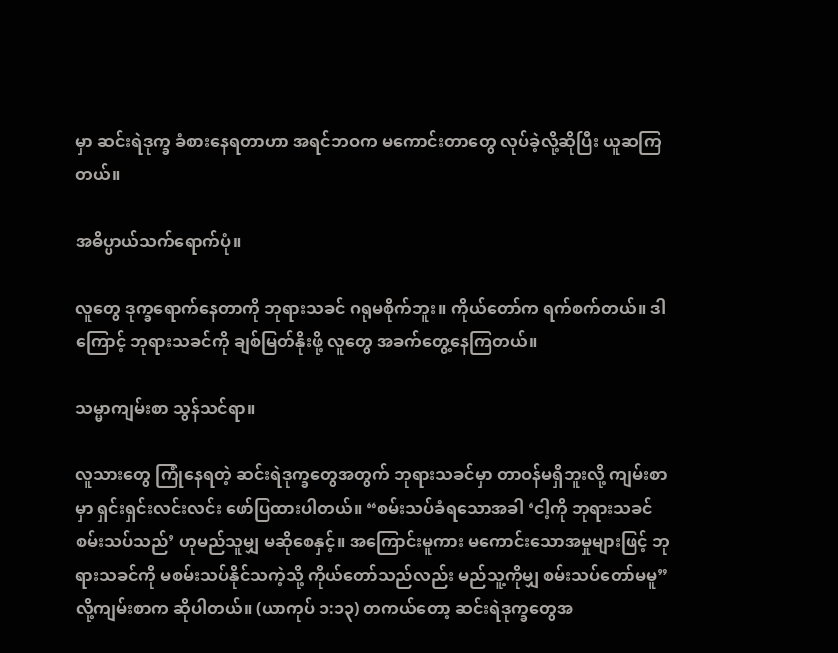မှာ ဆင်းရဲဒုက္ခ ခံစားနေရတာဟာ အရင်ဘဝက မကောင်းတာတွေ လုပ်ခဲ့လို့ဆိုပြီး ယူဆကြတယ်။

အဓိပ္ပာယ်သက်ရောက်ပုံ။

လူတွေ ဒုက္ခရောက်နေတာကို ဘုရားသခင် ဂရုမစိုက်ဘူး။ ကိုယ်တော်က ရက်စက်တယ်။ ဒါကြောင့် ဘုရားသခင်ကို ချစ်မြတ်နိုးဖို့ လူတွေ အခက်တွေ့နေကြတယ်။

သမ္မာကျမ်းစာ သွန်သင်ရာ။

လူသားတွေ ကြုံနေရတဲ့ ဆင်းရဲဒုက္ခတွေအတွက် ဘုရားသခင်မှာ တာဝန်မရှိဘူးလို့ ကျမ်းစာမှာ ရှင်းရှင်းလင်းလင်း ဖော်ပြထားပါတယ်။ “စမ်းသပ်ခံရသောအခါ ‘ငါ့ကို ဘုရားသခင် စမ်းသပ်သည်’ ဟုမည်သူမျှ မဆိုစေနှင့်။ အကြောင်းမူကား မကောင်းသောအမှုများဖြင့် ဘုရားသခင်ကို မစမ်းသပ်နိုင်သကဲ့သို့ ကိုယ်တော်သည်လည်း မည်သူ့ကိုမျှ စမ်းသပ်တော်မမူ” လို့ကျမ်းစာက ဆိုပါတယ်။ (ယာကုပ် ၁:၁၃) တကယ်တော့ ဆင်းရဲဒုက္ခတွေအ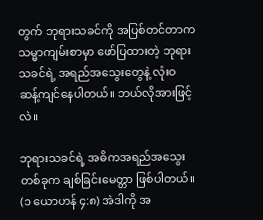တွက် ဘုရားသခင်ကို အပြစ်တင်တာက သမ္မာကျမ်းစာမှာ ဖော်ပြထားတဲ့ ဘုရားသခင်ရဲ့ အရည်အသွေးတွေနဲ့ လုံးဝ ဆန့်ကျင်နေပါတယ်။ ဘယ်လိုအားဖြင့်လဲ။

ဘုရားသခင်ရဲ့ အဓိကအရည်အသွေးတစ်ခုက ချစ်ခြင်းမေတ္တာ ဖြစ်ပါတယ်။ (၁ ယောဟန် ၄:၈) အဲဒါကို အ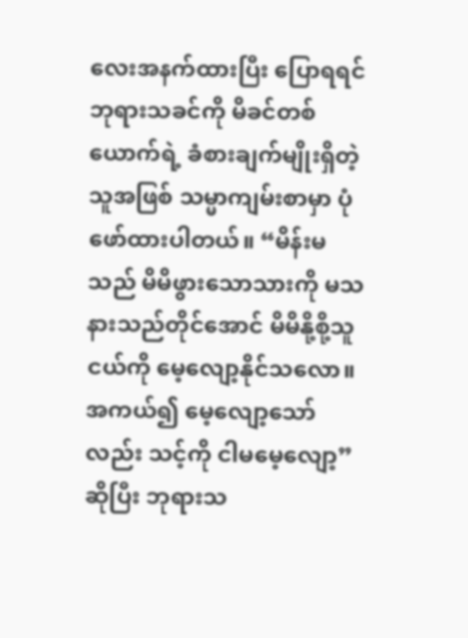လေးအနက်ထားပြီး ပြောရရင် ဘုရားသခင်ကို မိခင်တစ်ယောက်ရဲ့ ခံစားချက်မျိုးရှိတဲ့သူအဖြစ် သမ္မာကျမ်းစာမှာ ပုံဖော်ထားပါတယ်။ “မိန်းမသည် မိမိဖွားသောသားကို မသနားသည်တိုင်အောင် မိမိနို့စို့သူငယ်ကို မေ့လျော့နိုင်သလော။ အကယ်၍ မေ့လျော့သော်လည်း သင့်ကို ငါမမေ့လျော့” ဆိုပြီး ဘုရားသ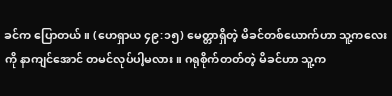ခင်က ပြောတယ်။ (ဟေရှာယ ၄၉:၁၅) မေတ္တာရှိတဲ့ မိခင်တစ်ယောက်ဟာ သူ့ကလေးကို နာကျင်အောင် တမင်လုပ်ပါ့မလား။ ဂရုစိုက်တတ်တဲ့ မိခင်ဟာ သူ့က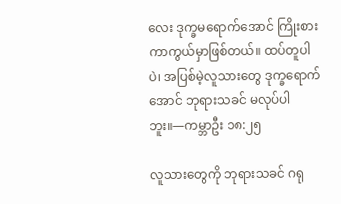လေး ဒုက္ခမရောက်အောင် ကြိုးစားကာကွယ်မှာဖြစ်တယ်။ ထပ်တူပါပဲ၊ အပြစ်မဲ့လူသားတွေ ဒုက္ခရောက်အောင် ဘုရားသခင် မလုပ်ပါဘူး။—ကမ္ဘာဦး ၁၈:၂၅

လူသားတွေကို ဘုရားသခင် ဂရု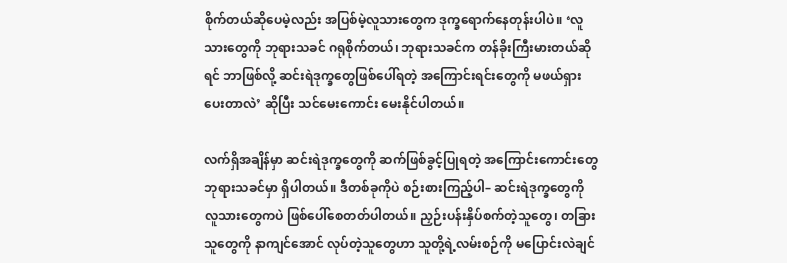စိုက်တယ်ဆိုပေမဲ့လည်း အပြစ်မဲ့လူသားတွေက ဒုက္ခရောက်နေတုန်းပါပဲ။ ‘လူသားတွေကို ဘုရားသခင် ဂရုစိုက်တယ်၊ ဘုရားသခင်က တန်ခိုးကြီးမားတယ်ဆိုရင် ဘာဖြစ်လို့ ဆင်းရဲဒုက္ခတွေဖြစ်ပေါ်ရတဲ့ အကြောင်းရင်းတွေကို မဖယ်ရှားပေးတာလဲ’ ဆိုပြီး သင်မေးကောင်း မေးနိုင်ပါတယ်။

လက်ရှိအချိန်မှာ ဆင်းရဲဒုက္ခတွေကို ဆက်ဖြစ်ခွင့်ပြုရတဲ့ အကြောင်းကောင်းတွေ ဘုရားသခင်မှာ ရှိပါတယ်။ ဒီတစ်ခုကိုပဲ စဉ်းစားကြည့်ပါ– ဆင်းရဲဒုက္ခတွေကို လူသားတွေကပဲ ဖြစ်ပေါ်စေတတ်ပါတယ်။ ညှဉ်းပန်းနှိပ်စက်တဲ့သူတွေ၊ တခြားသူတွေကို နာကျင်အောင် လုပ်တဲ့သူတွေဟာ သူတို့ရဲ့လမ်းစဉ်ကို မပြောင်းလဲချင်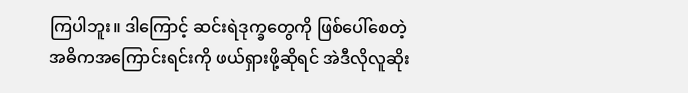ကြပါဘူး။ ဒါကြောင့် ဆင်းရဲဒုက္ခတွေကို ဖြစ်ပေါ်စေတဲ့ အဓိကအကြောင်းရင်းကို ဖယ်ရှားဖို့ဆိုရင် အဲဒီလိုလူဆိုး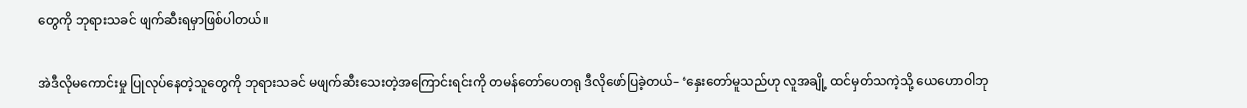တွေကို ဘုရားသခင် ဖျက်ဆီးရမှာဖြစ်ပါတယ်။

အဲဒီလိုမကောင်းမှု ပြုလုပ်နေတဲ့သူတွေကို ဘုရားသခင် မဖျက်ဆီးသေးတဲ့အကြောင်းရင်းကို တမန်တော်ပေတရု ဒီလိုဖော်ပြခဲ့တယ်– ‘နှေးတော်မူသည်ဟု လူအချို့ ထင်မှတ်သကဲ့သို့ ယေဟောဝါဘု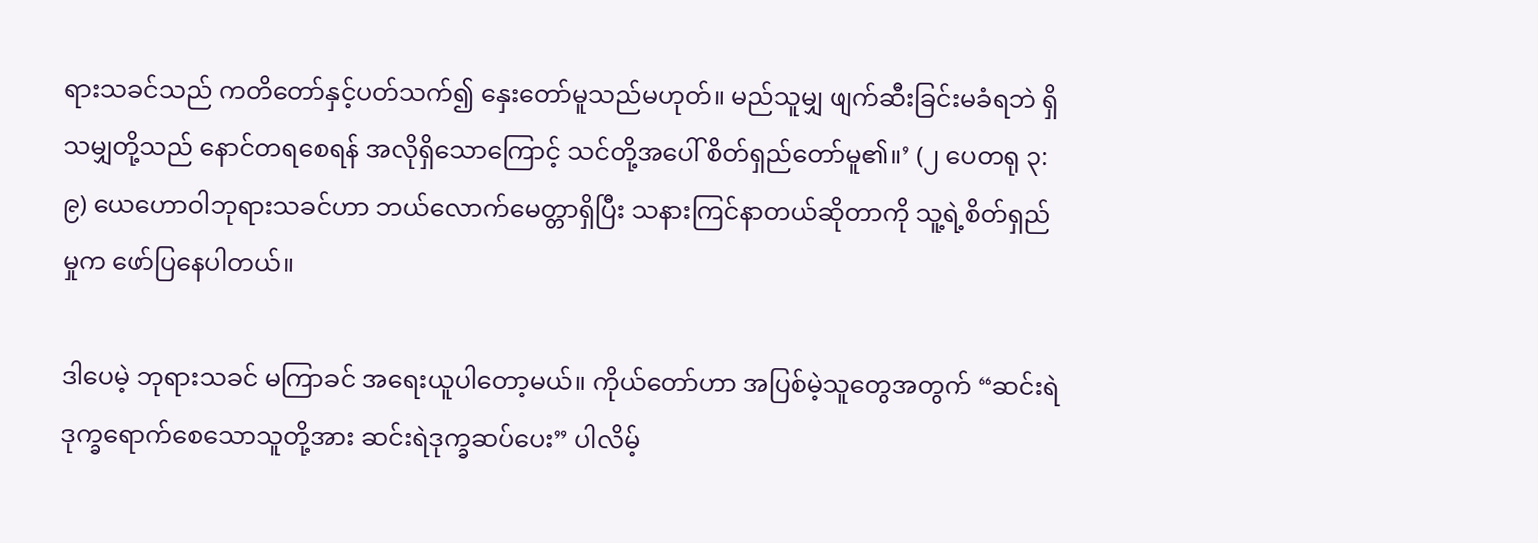ရားသခင်သည် ကတိတော်နှင့်ပတ်သက်၍ နှေးတော်မူသည်မဟုတ်။ မည်သူမျှ ဖျက်ဆီးခြင်းမခံရဘဲ ရှိသမျှတို့သည် နောင်တရစေရန် အလိုရှိသောကြောင့် သင်တို့အပေါ် စိတ်ရှည်တော်မူ၏။’ (၂ ပေတရု ၃:၉) ယေဟောဝါဘုရားသခင်ဟာ ဘယ်လောက်မေတ္တာရှိပြီး သနားကြင်နာတယ်ဆိုတာကို သူ့ရဲ့စိတ်ရှည်မှုက ဖော်ပြနေပါတယ်။

ဒါပေမဲ့ ဘုရားသခင် မကြာခင် အရေးယူပါတော့မယ်။ ကိုယ်တော်ဟာ အပြစ်မဲ့သူတွေအတွက် “ဆင်းရဲဒုက္ခရောက်စေသောသူတို့အား ဆင်းရဲဒုက္ခဆပ်ပေး” ပါလိမ့်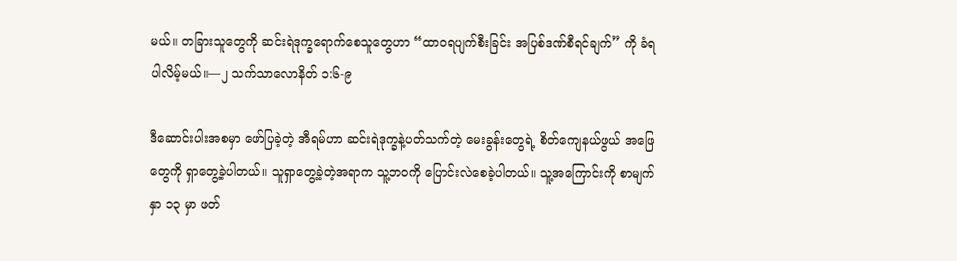မယ်။ တခြားသူတွေကို ဆင်းရဲဒုက္ခရောက်စေသူတွေဟာ “ထာဝရပျက်စီးခြင်း အပြစ်ဒဏ်စီရင်ချက်” ကို ခံရပါလိမ့်မယ်။—၂ သက်သာလောနိတ် ၁:၆-၉

ဒီဆောင်းပါးအစမှာ ဖော်ပြခဲ့တဲ့ အီရမ်ဟာ ဆင်းရဲဒုက္ခနဲ့ပတ်သက်တဲ့ မေးခွန်းတွေရဲ့ စိတ်ကျေနယ်ဖွယ် အဖြေတွေကို ရှာတွေ့ခဲ့ပါတယ်။ သူရှာတွေ့ခဲ့တဲ့အရာက သူ့ဘဝကို ပြောင်းလဲစေခဲ့ပါတယ်။ သူ့အကြောင်းကို စာမျက်နှာ ၁၃ မှာ ဖတ်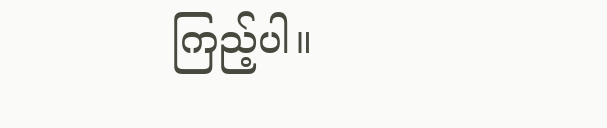ကြည့်ပါ။